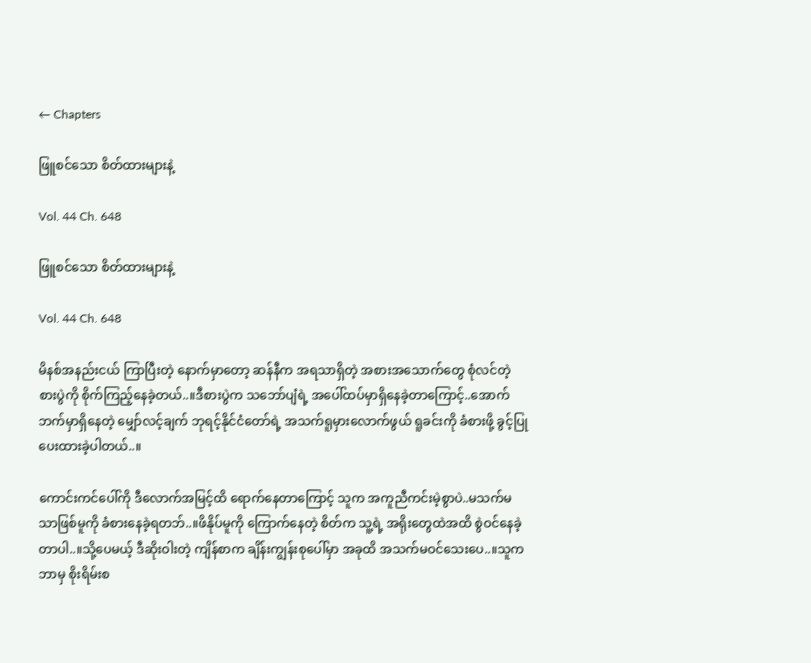← Chapters

ဖြူစင်သော စိတ်ထားများနဲ့

Vol. 44 Ch. 648

ဖြူစင်သော စိတ်ထားများနဲ့

Vol. 44 Ch. 648

မိနစ်အနည်းငယ် ကြာပြီးတဲ့ နောက်မှာတော့ ဆန်နီက အရသာရှိတဲ့ အစားအသောက်တွေ စုံလင်တဲ့ စားပွဲကို စိုက်ကြည့်နေခဲ့တယ်..။ဒီစားပွဲက သဘော်ပျံရဲ့ အပေါ်ထပ်မှာရှိနေခဲ့တာကြောင့်..အောက်ဘက်မှာရှိနေတဲ့ မျှော်လင့်ချက် ဘုရင့်နိုင်ငံတော်ရဲ့ အသက်ရူမှားလောက်ဖွယ် ရူခင်းကို ခံစားဖို့ ခွင့်ပြုပေးထားခဲ့ပါတယ်..။

ကောင်းကင်ပေါ်ကို ဒီလောက်အမြင့်ထိ ရောက်နေတာကြောင့် သူက အကူညီကင်းမဲ့စွာပဲ..မသက်မသာဖြစ်မူကို ခံစားနေခဲ့ရတဘ်..။ဖိနိုပ်မူကို ကြောက်နေတဲ့ စိတ်က သူ့ရဲ့ အရိုးတွေထဲအထိ စွဲဝင်နေခဲ့တာပါ..။သို့ပေမယ့် ဒီဆိုးဝါးတဲ့ ကျိန်စာက ချိန်းကျွန်းစုပေါ်မှာ အခုထိ အသက်မဝင်သေးပေ..။သူက ဘာမှ စိုးရိမ်းစ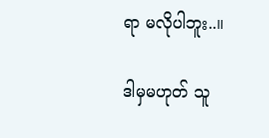ရာ မလိုပါဘူး..။

ဒါမှမဟုတ် သူ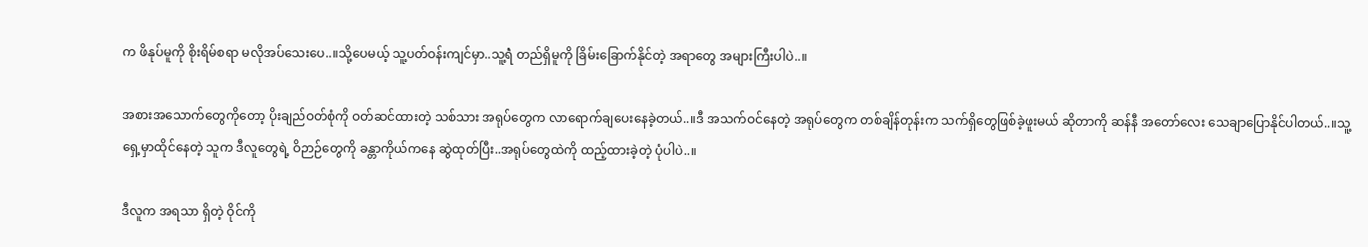က ဖိနုပ်မူကို စိုးရိမ်စရာ မလိုအပ်သေးပေ..။သို့ပေမယ့် သူ့ပတ်ဝန်းကျင်မှာ..သူ့ရဲံ တည်ရှိမူကို ခြိမ်းခြောက်နိုင်တဲ့ အရာတွေ အများကြီးပါပဲ..။

အစားအသောက်တွေကိုတော့ ပိုးချည်ဝတ်စုံကို ဝတ်ဆင်ထားတဲ့ သစ်သား အရုပ်တွေက လာရောက်ချပေးနေခဲ့တယ်..။ဒီ အသက်ဝင်နေတဲ့ အရုပ်တွေက တစ်ချိန်တုန်းက သက်ရှိတွေဖြစ်ခဲ့ဖူးမယ် ဆိုတာကို ဆန်နီ အတော်လေး သေချာပြောနိုင်ပါတယ်..။သူ့ရှေ့မှာထိုင်နေတဲ့ သူက ဒီလူတွေရဲ့ ဝိဉာဉ်တွေကို ခန္တာကိုယ်ကနေ ဆွဲထုတ်ပြီး..အရုပ်တွေထဲကို ထည့်ထားခဲ့တဲ့ ပုံပါပဲ..။

ဒီလူက အရသာ ရှိတဲ့ ဝိုင်ကို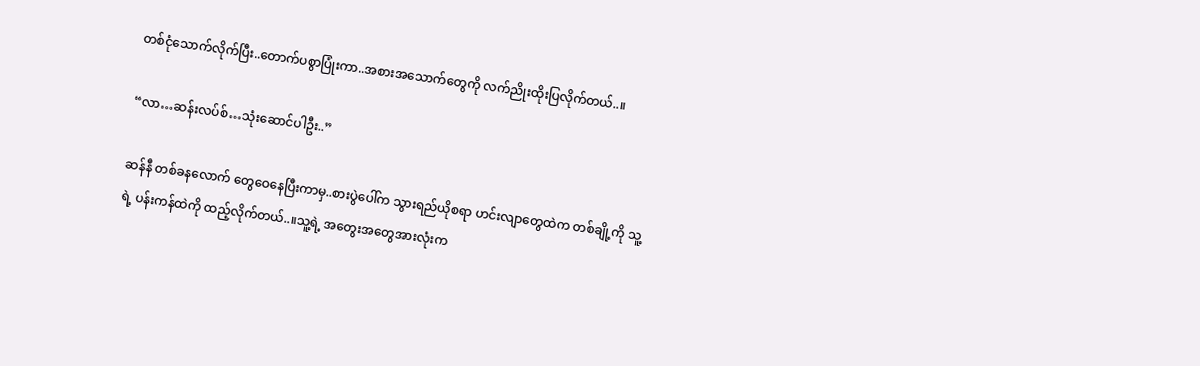တစ်ငုံသောက်လိုက်ပြီး..တောက်ပစွာပြုံးကာ..အစားအသောက်တွေကို လက်ညိုးထိုးပြလိုက်တယ်..။

“လာ…ဆန်းလပ်စ်…သုံးဆောင်ပါဦး..”

ဆန်နီ တစ်ခနလောက် တွေဝေနေပြီးကာမှ..စားပွဲပေါ်က သွားရည်ယိုစရာ ဟင်းလျာတွေထဲက တစ်ချို့ကို သူ့ရဲ့ ပန်းကန်ထဲကို ထည့်လိုက်တယ်..။သူ့ရဲ့ အတွေးအတွေအားလုံးက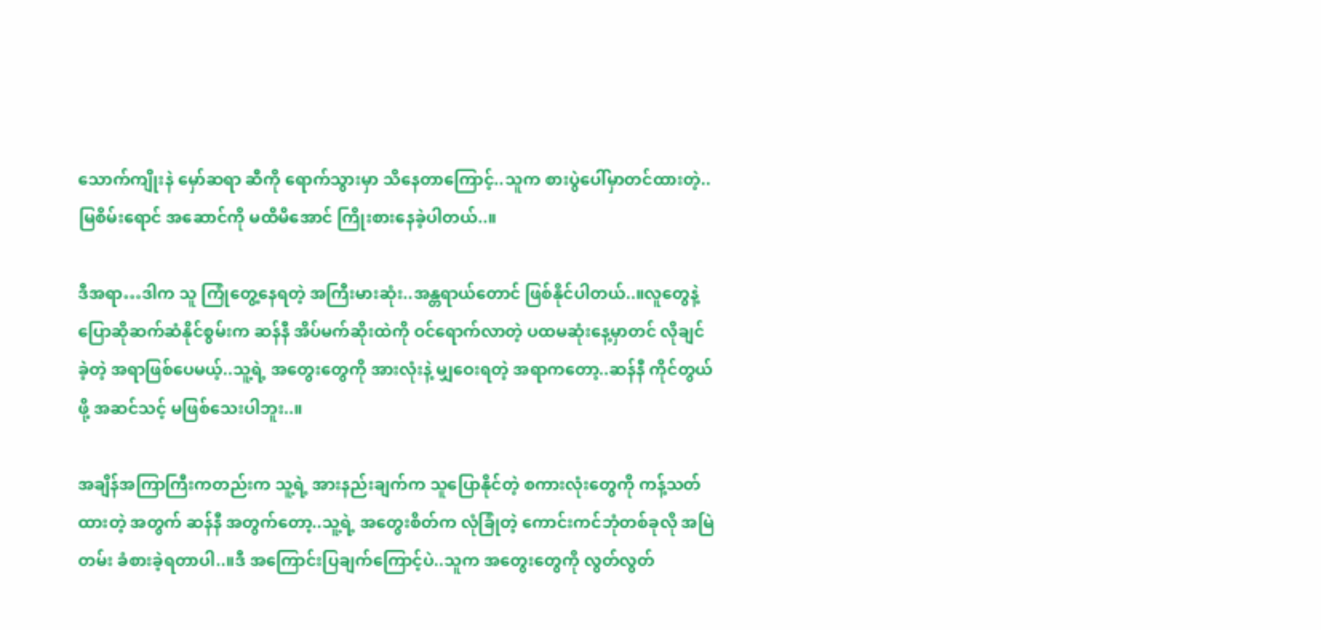သောက်ကျိုးနဲ မှော်ဆရာ ဆီကို ရောက်သွားမှာ သိနေတာကြောင့်..သူက စားပွဲပေါ်မှာတင်ထားတဲ့..မြစိမ်းရောင် အဆောင်ကို မထိမိအောင် ကြိုးစားနေခဲ့ပါတယ်..။

ဒီအရာ…ဒါက သူ ကြုံတွေ့နေရတဲ့ အကြီးမားဆုံး..အန္တရာယ်တောင် ဖြစ်နိုင်ပါတယ်..။လူတွေနဲ့ ပြောဆိုဆက်ဆံနိုင်စွမ်းက ဆန်နီ အိပ်မက်ဆိုးထဲကို ဝင်ရောက်လာတဲ့ ပထမဆုံးနေ့မှာတင် လိုချင်ခဲ့တဲ့ အရာဖြစ်ပေမယ့်..သူ့ရဲ့ အတွေးတွေကို အားလုံးနဲ့ မျှဝေးရတဲ့ အရာကတော့..ဆန်နီ ကိုင်တွယ်ဖို့ အဆင်သင့် မဖြစ်သေးပါဘူး..။

အချိန်အကြာကြီးကတည်းက သူ့ရဲ့ အားနည်းချက်က သူပြောနိုင်တဲ့ စကားလုံးတွေကို ကန့်သတ်ထားတဲ့ အတွက် ဆန်နီ အတွက်တော့..သူ့ရဲ့ အတွေးစိတ်က လုံခြုံတဲ့ ကောင်းကင်ဘုံတစ်ခုလို အမြဲတမ်း ခံစားခဲ့ရတာပါ..။ဒီ အကြောင်းပြချက်ကြောင့်ပဲ..သူက အတွေးတွေကို လွတ်လွတ်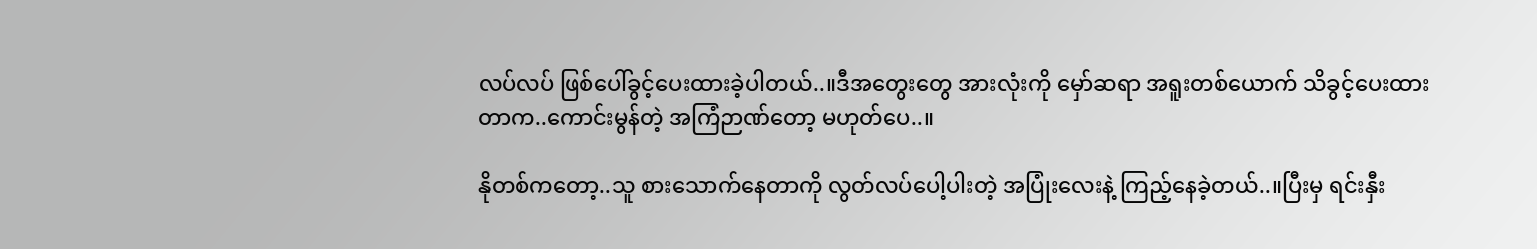လပ်လပ် ဖြစ်ပေါ်ခွင့်ပေးထားခဲ့ပါတယ်..။ဒီအတွေးတွေ အားလုံးကို မှော်ဆရာ အရူးတစ်ယောက် သိခွင့်ပေးထားတာက..ကောင်းမွန်တဲ့ အကြံဉာဏ်တော့ မဟုတ်ပေ..။

နိုတစ်ကတော့..သူ စားသောက်နေတာကို လွတ်လပ်ပေါ့ပါးတဲ့ အပြုံးလေးနဲ့ ကြည့်နေခဲ့တယ်..။ပြီးမှ ရင်းနှီး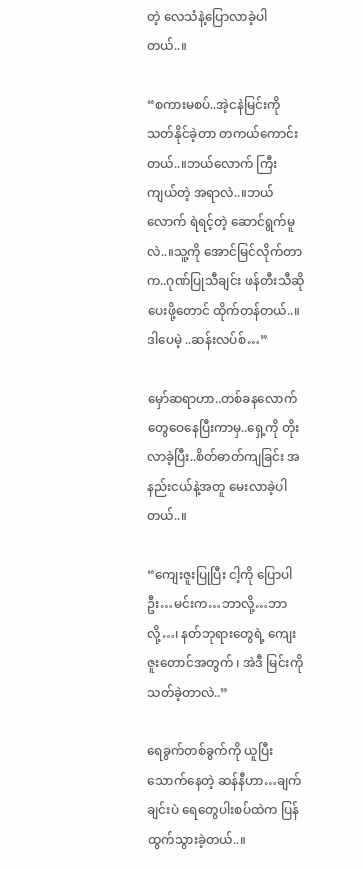တဲ့ လေသံနဲ့ပြောလာခဲ့ပါတယ်..။

“စကားမစပ်..အဲ့ငနဲမြင်းကို သတ်နိုင်ခဲ့တာ တကယ်ကောင်းတယ်..။ဘယ်လောက် ကြီးကျယ်တဲ့ အရာလဲ..။ဘယ်လောက် ရဲရင့်တဲ့ ဆောင်ရွက်မူလဲ..။သူ့ကို အောင်မြင်လိုက်တာက..ဂုဏ်ပြုသီချင်း ဖန်တီးသီဆို ပေးဖို့တောင် ထိုက်တန်တယ်..။ဒါပေမဲ့ ..ဆန်းလပ်စ်…”

မှော်ဆရာဟာ..တစ်ခနလောက်တွေဝေနေပြီးကာမှ..ရှေ့ကို တိုးလာခဲ့ပြီး..စိတ်ဓာတ်ကျခြင်း အနည်းငယ်နဲ့အတူ မေးလာခဲ့ပါတယ်..။

“ကျေးဇူးပြုပြီး ငါ့ကို ပြောပါဦး…မင်းက…ဘာလို့…ဘာလို့…၊ နတ်ဘုရားတွေရဲ့ ကျေးဇူးတောင်အတွက် ၊ အဲဒီ မြင်းကို သတ်ခဲ့တာလဲ..”

ရေခွက်တစ်ခွက်ကို ယူပြီး သောက်နေတဲ့ ဆန်နီဟာ…ချက်ချင်းပဲ ရေတွေပါးစပ်ထဲက ပြန်ထွက်သွားခဲ့တယ်..။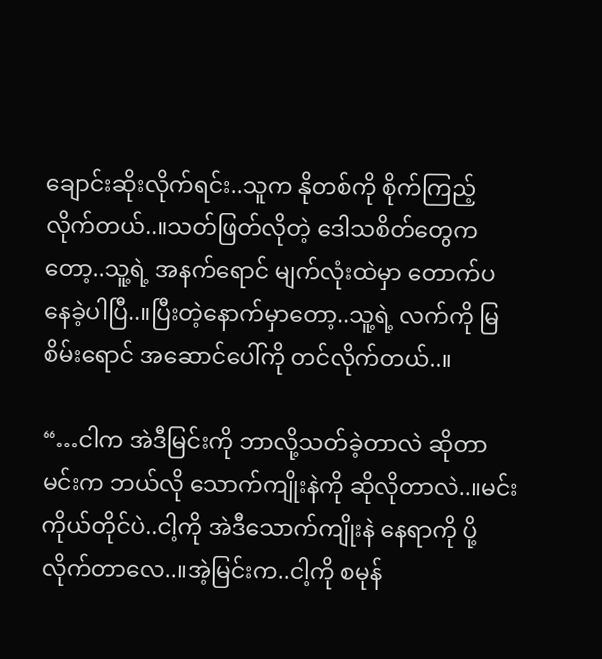ချောင်းဆိုးလိုက်ရင်း..သူက နိုတစ်ကို စိုက်ကြည့်လိုက်တယ်..။သတ်ဖြတ်လိုတဲ့ ဒေါသစိတ်တွေကတော့..သူ့ရဲ့ အနက်ရောင် မျက်လုံးထဲမှာ တောက်ပနေခဲ့ပါပြီ..။ပြီးတဲ့နောက်မှာတော့..သူ့ရဲ့ လက်ကို မြစိမ်းရောင် အဆောင်ပေါ်ကို တင်လိုက်တယ်..။

“…ငါက အဲဒီမြင်းကို ဘာလို့သတ်ခဲ့တာလဲ ဆိုတာ မင်းက ဘယ်လို သောက်ကျိုးနဲကို ဆိုလိုတာလဲ..။မင်းကိုယ်တိုင်ပဲ..ငါ့ကို အဲဒီသောက်ကျိုးနဲ နေရာကို ပို့လိုက်တာလေ..။အဲ့မြင်းက..ငါ့ကို စမုန်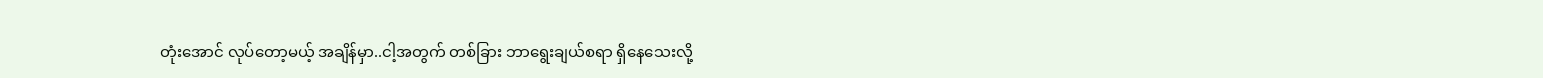တုံးအောင် လုပ်တော့မယ့် အချိန်မှာ..ငါ့အတွက် တစ်ခြား ဘာရွေးချယ်စရာ ရှိနေသေးလို့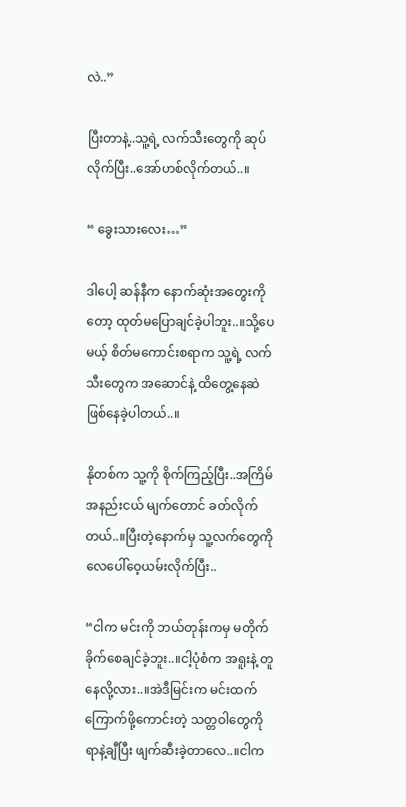လဲ..”

ပြီးတာနဲ့..သူ့ရဲ့ လက်သီးတွေကို ဆုပ်လိုက်ပြီး..အော်ဟစ်လိုက်တယ်..။

“ ခွေးသားလေး…”

ဒါပေါ့ ဆန်နီက နောက်ဆုံးအတွေးကိုတော့ ထုတ်မပြောချင်ခဲ့ပါဘူး..။သို့ပေမယ့် စိတ်မကောင်းစရာက သူ့ရဲ့ လက်သီးတွေက အဆောင်နဲ့ ထိတွေ့နေဆဲဖြစ်နေခဲ့ပါတယ်..။

နိုတစ်က သူ့ကို စိုက်ကြည့်ပြီး..အကြိမ်အနည်းငယ် မျက်တောင် ခတ်လိုက်တယ်..။ပြီးတဲ့နောက်မှ သူ့လက်တွေကို လေပေါ်ဝေ့ယမ်းလိုက်ပြီး..

“ငါက မင်းကို ဘယ်တုန်းကမှ မတိုက်ခိုက်စေချင်ခဲ့ဘူး..။ငါ့ပုံစံက အရူးနဲ့ တူနေလို့လား..။အဲဒီမြင်းက မင်းထက် ကြောက်ဖို့ကောင်းတဲ့ သတ္တဝါတွေကို ရာနဲ့ချီပြီး ဖျက်ဆီးခဲ့တာလေ..။ငါက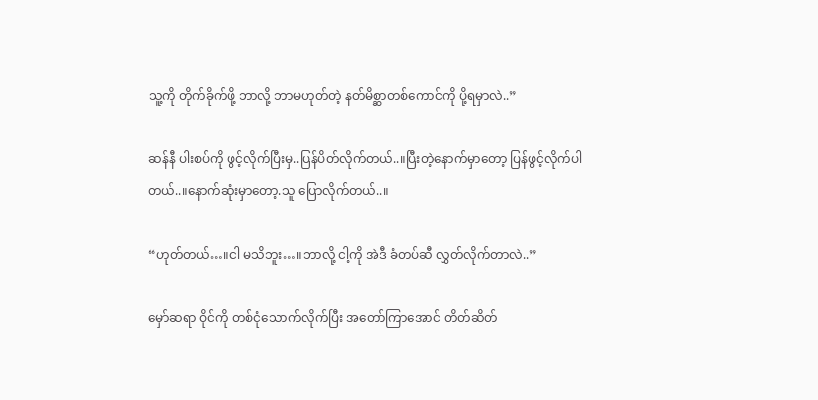သူ့ကို တိုက်ခိုက်ဖို့ ဘာလို့ ဘာမဟုတ်တဲ့ နတ်မိစ္ဆာတစ်ကောင်ကို ပို့ရမှာလဲ..”

ဆန်နီ ပါးစပ်ကို ဖွင့်လိုက်ပြီးမှ..ပြန်ပိတ်လိုက်တယ်..။ပြီးတဲ့နောက်မှာတော့ ပြန်ဖွင့်လိုက်ပါတယ်..။နောက်ဆုံးမှာတော့.သူ ပြောလိုက်တယ်..။

“ဟုတ်တယ်…။ငါ မသိဘူး…။ဘာလို့ ငါ့ကို အဲဒီ ခံတပ်ဆီ လွှတ်လိုက်တာလဲ..”

မှော်ဆရာ ဝိုင်ကို တစ်ငုံသောက်လိုက်ပြီး အတော်ကြာအောင် တိတ်ဆိတ်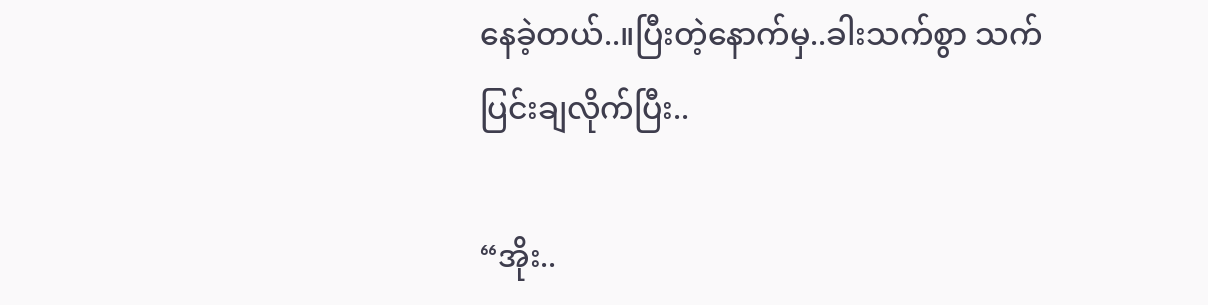နေခဲ့တယ်..။ပြီးတဲ့နောက်မှ..ခါးသက်စွာ သက်ပြင်းချလိုက်ပြီး..

“အိုး..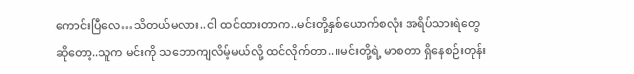ကောင်းပြီလေ…သိတယ်မလား..ငါ ထင်ထားတာက..မင်းတို့နှစ်ယောက်စလုံး အရိပ်သားရဲတွေဆိုတော့..သူက မင်းကို သဘောကျလိမ့်မယ်လို့ ထင်လိုက်တာ..။မင်းတို့ရဲ့ မာစတာ ရှိနေစဉ်းတုန်း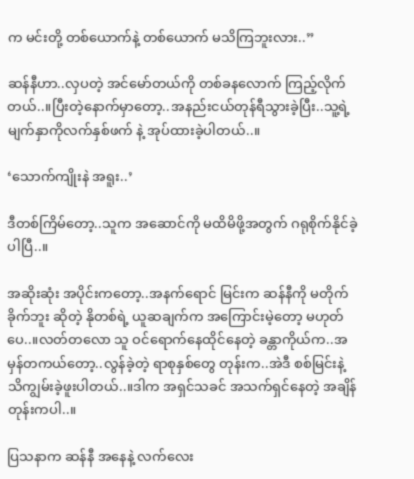က မင်းတို့ တစ်ယောက်နဲ့ တစ်ယောက် မသိကြဘူးလား..”

ဆန်နီဟာ..လှပတဲ့ အင်မော်တယ်ကို တစ်ခနလောက် ကြည့်လိုက်တယ်..။ပြီးတဲ့နောက်မှာတော့..အနည်းငယ်တုန်ရီသွားခဲ့ပြီး..သူ့ရဲ့မျက်နှာကိုလက်နှစ်ဖက် နဲ့ အုပ်ထားခဲ့ပါတယ်..။

‘သောက်ကျိုးနဲ အရူး..’

ဒီတစ်ကြိမ်တော့..သူက အဆောင်ကို မထိမိဖို့အတွက် ဂရုစိုက်နိုင်ခဲ့ပါပြီ..။

အဆိုးဆုံး အပိုင်းကတော့..အနက်ရောင် မြင်းက ဆန်နီကို မတိုက်ခိုက်ဘူး ဆိုတဲ့ နိုတစ်ရဲ့ ယူဆချက်က အကြောင်းမဲ့တော့ မဟုတ်ပေ..။လတ်တလော သူ ဝင်ရောက်နေထိုင်နေတဲ့ ခန္တာကိုယ်က..အမှန်တကယ်တော့..လွန်ခဲ့တဲ့ ရာစုနှစ်တွေ တုန်းက..အဲဒီ စစ်မြင်းနဲ့ သိကျွမ်းခဲ့ဖူးပါတယ်..။ဒါက အရှင်သခင် အသက်ရှင်နေတဲ့ အချိန်တုန်းကပါ..။

ပြသနာက ဆန်နီ အနေနဲ့ လက်လေး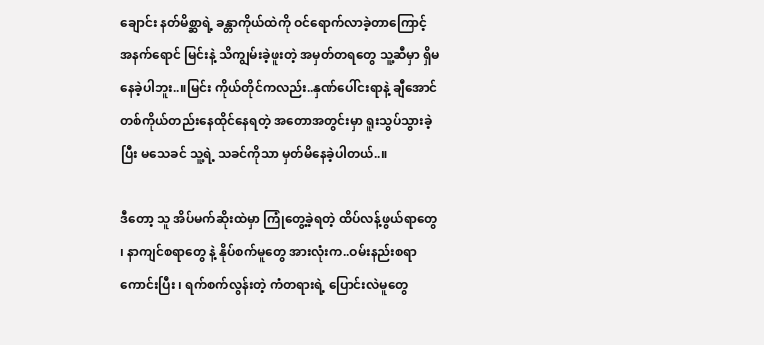ချောင်း နတ်မိစ္ဆာရဲ့ ခန္တာကိုယ်ထဲကို ဝင်ရောက်လာခဲ့တာကြောင့် အနက်ရောင် မြင်းနဲ့ သိကျွမ်းခဲ့ဖူးတဲ့ အမှတ်တရတွေ သူ့ဆီမှာ ရှိမနေခဲ့ပါဘူး..။မြင်း ကိုယ်တိုင်ကလည်း..နှဏ်ပေါ်ငးရာနဲ့ ချီအောင် တစ်ကိုယ်တည်းနေထိုင်နေရတဲ့ အတောအတွင်းမှာ ရူးသွပ်သွားခဲ့ပြီး မသေခင် သူ့ရဲ့ သခင်ကိုသာ မှတ်မိနေခဲ့ပါတယ်..။

ဒီတော့ သူ အိပ်မက်ဆိုးထဲမှာ ကြုံတွေ့ခဲ့ရတဲ့ ထိပ်လန့်ဖွယ်ရာတွေ ၊ နာကျင်စရာတွေ နဲ့ နိုပ်စက်မူတွေ အားလုံးက..ဝမ်းနည်းစရာကောင်းပြီး ၊ ရက်စက်လွန်းတဲ့ ကံတရားရဲ့ ပြောင်းလဲမူတွေ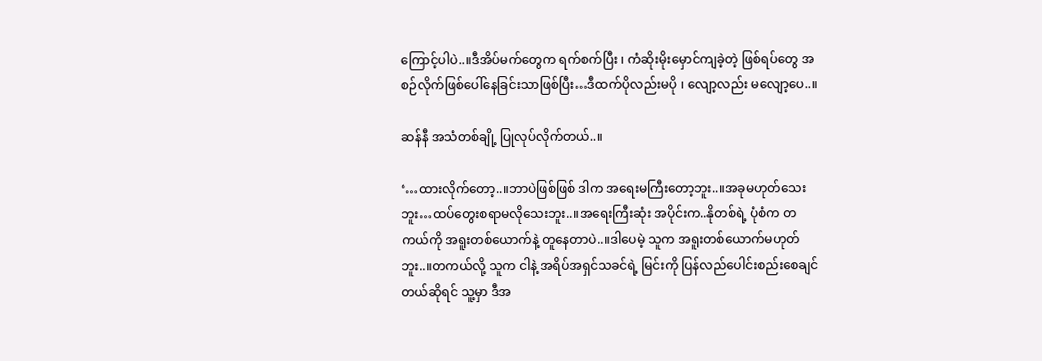ကြောင့်ပါပဲ..။ဒီအိပ်မက်တွေက ရက်စက်ပြီး ၊ ကံဆိုးမိုးမှောင်ကျခဲ့တဲ့ ဖြစ်ရပ်တွေ အစဉ်လိုက်ဖြစ်ပေါ်နေခြင်းသာဖြစ်ပြီး…ဒီထက်ပိုလည်းမပို ၊ လျော့လည်း မလျော့ပေ..။

ဆန်နီ အသံတစ်ချို့ ပြုလုပ်လိုက်တယ်..။

‘…ထားလိုက်တော့..။ဘာပဲဖြစ်ဖြစ် ဒါက အရေးမကြီးတော့ဘူး..။အခုမဟုတ်သေးဘူး…ထပ်တွေးစရာမလိုသေးဘူး..။အရေးကြီးဆုံး အပိုင်းက..နိုတစ်ရဲ့ ပုံစံက တကယ်ကို အရူးတစ်ယောက်နဲ့ တူနေတာပဲ..။ဒါပေမဲ့ သူက အရူးတစ်ယောက်မဟုတ်ဘူး..။တကယ်လို့ သူက ငါနဲ့ အရိပ်အရှင်သခင်ရဲ့ မြင်းကို ပြန်လည်ပေါင်းစည်းစေချင်တယ်ဆိုရင် သူ့မှာ ဒီအ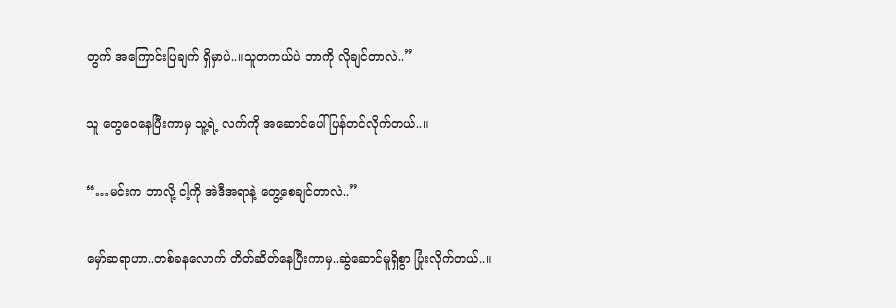တွက် အကြောင်းပြချက် ရှိမှာပဲ..။သူတကယ်ပဲ ဘာကို လိုချင်တာလဲ..”

သူ တွေဝေနေပြီးကာမှ သူ့ရဲ့ လက်ကို အဆောင်ပေါ် ပြန်တင်လိုက်တယ်..။

“…မင်းက ဘာလို့ ငါ့ကို အဲဒီအရာနဲ့ တွေ့စေချင်တာလဲ..”

မှော်ဆရာဟာ..တစ်ခနလောက် တိတ်ဆိတ်နေပြီးကာမှ..ဆွဲဆောင်မူရှိစွာ ပြုံးလိုက်တယ်..။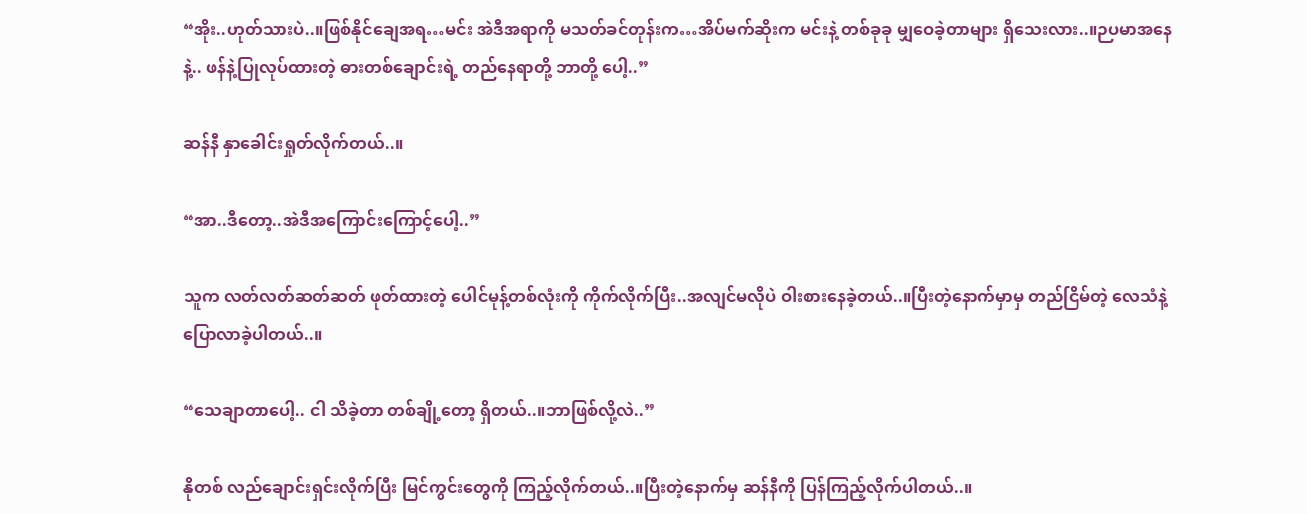“အိုး..ဟုတ်သားပဲ..။ဖြစ်နိုင်ချေအရ…မင်း အဲဒီအရာကို မသတ်ခင်တုန်းက…အိပ်မက်ဆိုးက မင်းနဲ့ တစ်ခုခု မျှဝေခဲ့တာများ ရှိသေးလား..။ဉပမာအနေနဲ့.. ဖန်နဲ့ပြုလုပ်ထားတဲ့ ဓားတစ်ချောင်းရဲ့ တည်နေရာတို့ ဘာတို့ ပေါ့..”

ဆန်နီ နှာခေါင်းရှုတ်လိုက်တယ်..။

“အာ..ဒီတော့..အဲဒီအကြောင်းကြောင့်ပေါ့..”

သူက လတ်လတ်ဆတ်ဆတ် ဖုတ်ထားတဲ့ ပေါင်မုန့်တစ်လုံးကို ကိုက်လိုက်ပြီး..အလျင်မလိုပဲ ဝါးစားနေခဲ့တယ်..။ပြီးတဲ့နောက်မှာမှ တည်ငြိမ်တဲ့ လေသံနဲ့ ပြောလာခဲ့ပါတယ်..။

“သေချာတာပေါ့.. ငါ သိခဲ့တာ တစ်ချို့တော့ ရှိတယ်..။ဘာဖြစ်လို့လဲ..”

နိုတစ် လည်ချောင်းရှင်းလိုက်ပြီး မြင်ကွင်းတွေကို ကြည့်လိုက်တယ်..။ပြီးတဲ့နောက်မှ ဆန်နီကို ပြန်ကြည့်လိုက်ပါတယ်..။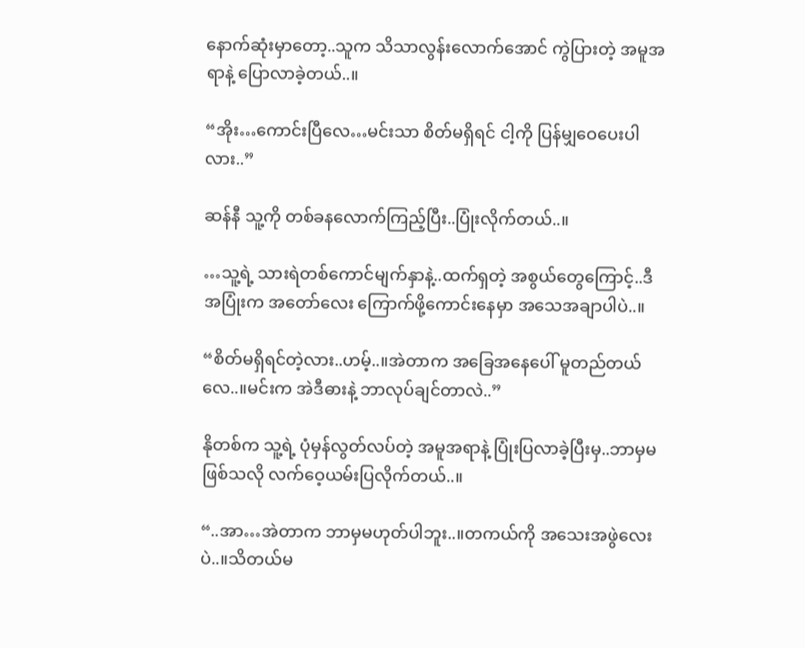နောက်ဆုံးမှာတော့..သူက သိသာလွန်းလောက်အောင် ကွဲပြားတဲ့ အမူအရာနဲ့ ပြောလာခဲ့တယ်..။

“အိုး…ကောင်းပြီလေ…မင်းသာ စိတ်မရှိရင် ငါ့ကို ပြန်မျှဝေပေးပါလား..”

ဆန်နီ သူ့ကို တစ်ခနလောက်ကြည့်ပြီး..ပြုံးလိုက်တယ်..။

…သူ့ရဲ့ သားရဲတစ်ကောင်မျက်နှာနဲ့..ထက်ရှတဲ့ အစွယ်တွေကြောင့်..ဒီအပြုံးက အတော်လေး ကြောက်ဖို့ကောင်းနေမှာ အသေအချာပါပဲ..။

“စိတ်မရှိရင်တဲ့လား..ဟမ့်..။အဲတာက အခြေအနေပေါ် မူတည်တယ်လေ..။မင်းက အဲဒီဓားနဲ့ ဘာလုပ်ချင်တာလဲ..”

နိုတစ်က သူ့ရဲ့ ပုံမှန်လွတ်လပ်တဲ့ အမူအရာနဲ့ ပြုံးပြလာခဲ့ပြီးမှ..ဘာမှမဖြစ်သလို လက်ဝေ့ယမ်းပြလိုက်တယ်..။

“..အာ…အဲတာက ဘာမှမဟုတ်ပါဘူး..။တကယ်ကို အသေးအဖွဲလေးပဲ..။သိတယ်မ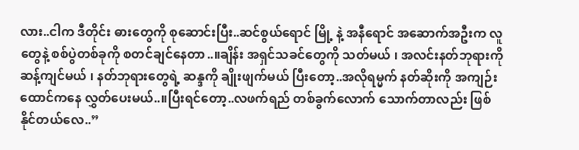လား..ငါက ဒီတိုင်း ဓားတွေကို စုဆောင်းပြီး..ဆင်စွယ်ရောင် မြို့ နဲ့ အနီရောင် အဆောက်အဦးက လူတွေနဲ့ စစ်ပွဲတစ်ခုကို စတင်ချင်နေတာ..။ချိန်း အရှင်သခင်တွေကို သတ်မယ် ၊ အလင်းနတ်ဘုရားကို ဆန့်ကျင်မယ် ၊ နတ်ဘုရားတွေရဲ့ ဆန္ဒကို ချိုးဖျက်မယ် ပြီးတော့..အလိုရမ္မက် နတ်ဆိုးကို အကျဉ်းထောင်ကနေ လွှတ်ပေးမယ်..။ပြီးရင်တော့..လဖက်ရည် တစ်ခွက်လောက် သောက်တာလည်း ဖြစ်နိုင်တယ်လေ..”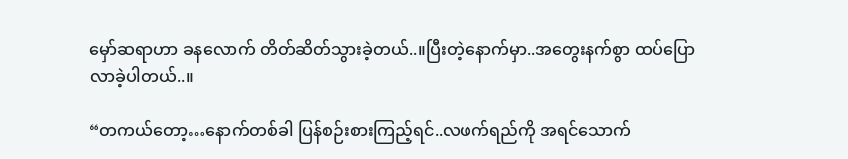မှော်ဆရာဟာ ခနလောက် တိတ်ဆိတ်သွားခဲ့တယ်..။ပြီးတဲ့နောက်မှာ..အတွေးနက်စွာ ထပ်ပြောလာခဲ့ပါတယ်..။

“တကယ်တော့…နောက်တစ်ခါ ပြန်စဉ်းစားကြည့်ရင်..လဖက်ရည်ကို အရင်သောက်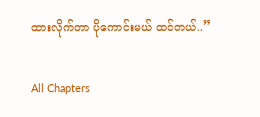ထားလိုက်တာ ပိုကောင်းမယ် ထင်တယ်..”

All Chapters